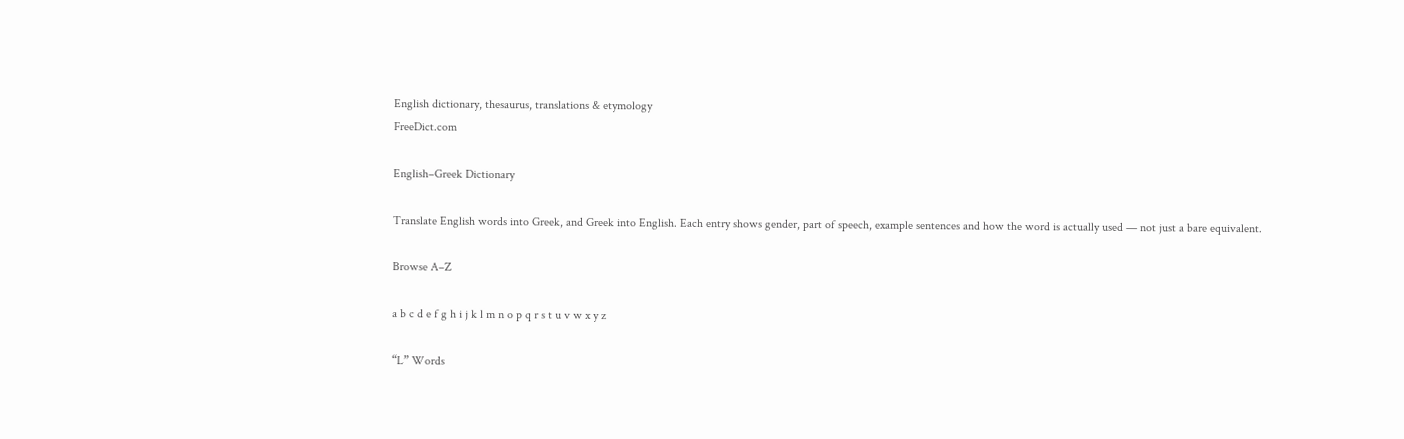English dictionary, thesaurus, translations & etymology
FreeDict.com

English–Greek Dictionary

Translate English words into Greek, and Greek into English. Each entry shows gender, part of speech, example sentences and how the word is actually used — not just a bare equivalent.

Browse A–Z

a b c d e f g h i j k l m n o p q r s t u v w x y z

“L” Words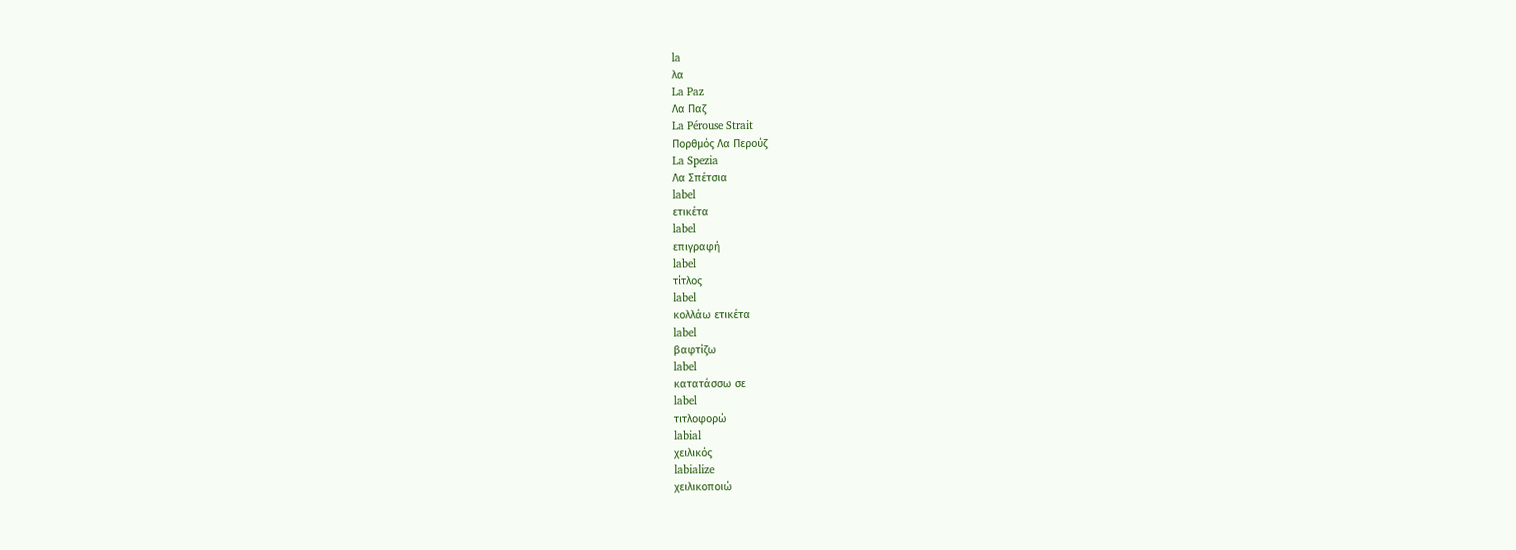la
λα
La Paz
Λα Παζ
La Pérouse Strait
Πορθμός Λα Περούζ
La Spezia
Λα Σπέτσια
label
ετικέτα
label
επιγραφή
label
τίτλος
label
κολλάω ετικέτα
label
βαφτίζω
label
κατατάσσω σε
label
τιτλοφορώ
labial
χειλικός
labialize
χειλικοποιώ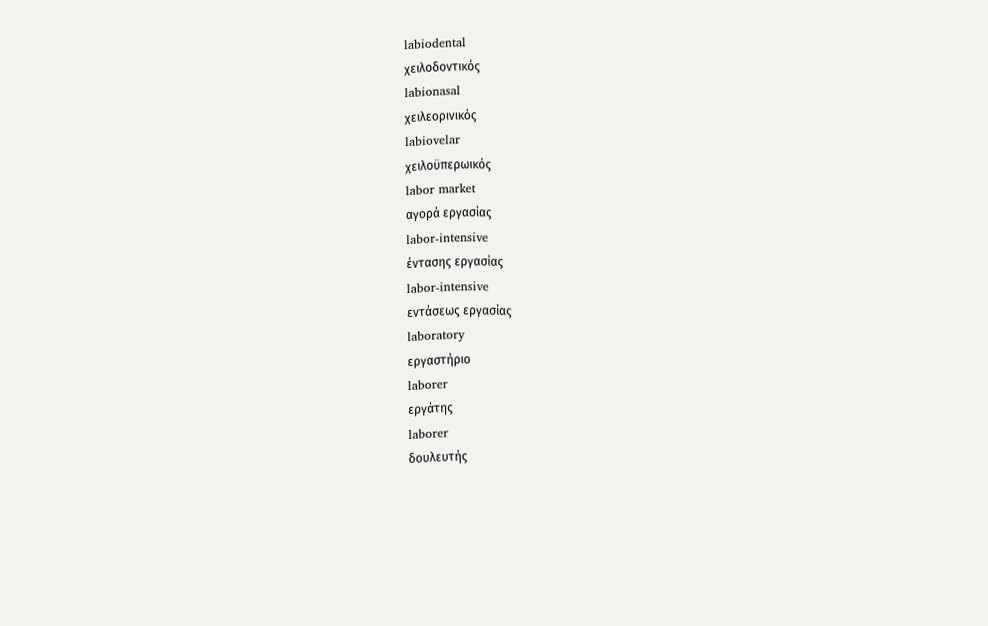labiodental
χειλοδοντικός
labionasal
χειλεορινικός
labiovelar
χειλοϋπερωικός
labor market
αγορά εργασίας
labor-intensive
έντασης εργασίας
labor-intensive
εντάσεως εργασίας
laboratory
εργαστήριο
laborer
εργάτης
laborer
δουλευτής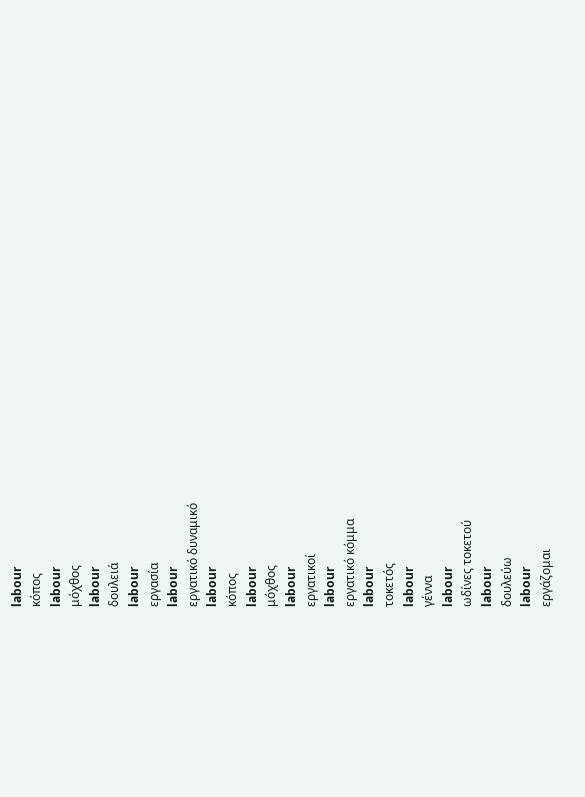labour
κόπος
labour
μόχθος
labour
δουλειά
labour
εργασία
labour
εργατικό δυναμικό
labour
κόπος
labour
μόχθος
labour
εργατικοί
labour
εργατικό κόμμα
labour
τοκετός
labour
γέννα
labour
ωδίνες τοκετού
labour
δουλεύω
labour
εργάζομαι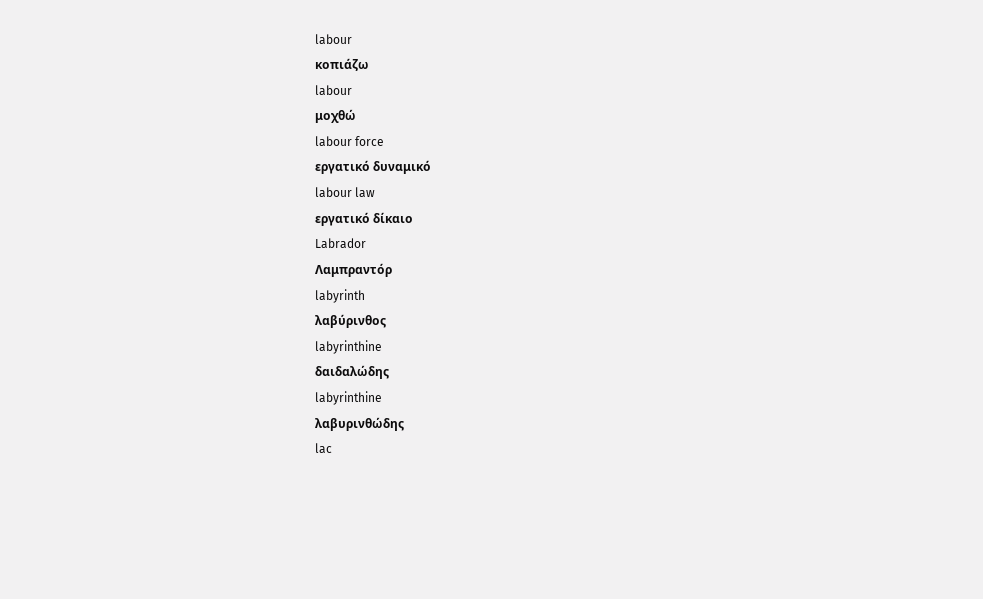labour
κοπιάζω
labour
μοχθώ
labour force
εργατικό δυναμικό
labour law
εργατικό δίκαιο
Labrador
Λαμπραντόρ
labyrinth
λαβύρινθος
labyrinthine
δαιδαλώδης
labyrinthine
λαβυρινθώδης
lac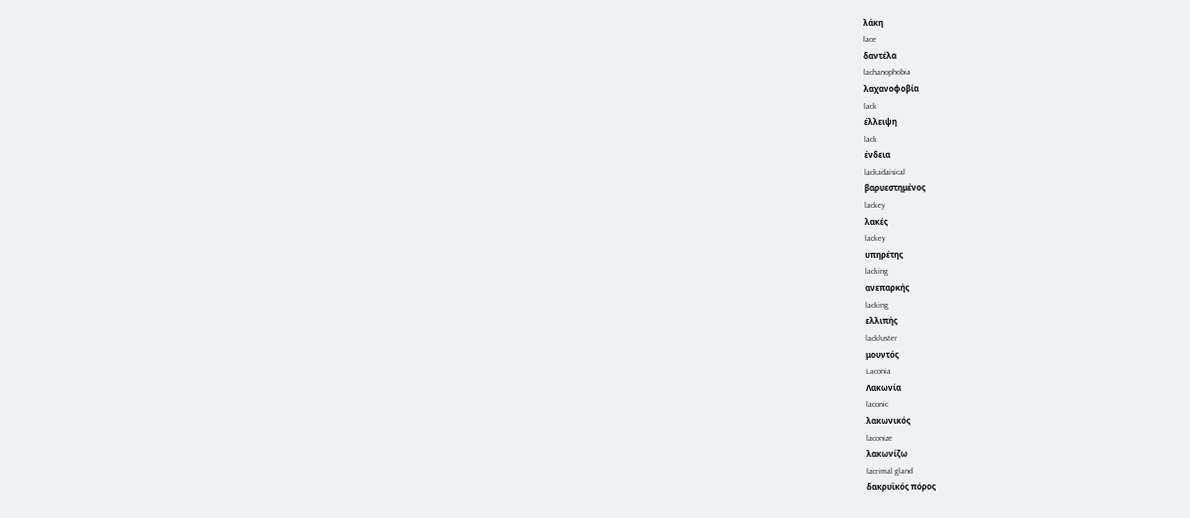λάκη
lace
δαντέλα
lachanophobia
λαχανοφοβία
lack
έλλειψη
lack
ένδεια
lackadaisical
βαρυεστημένος
lackey
λακές
lackey
υπηρέτης
lacking
ανεπαρκής
lacking
ελλιπής
lackluster
μουντός
Laconia
Λακωνία
laconic
λακωνικός
laconize
λακωνίζω
lacrimal gland
δακρυϊκός πόρος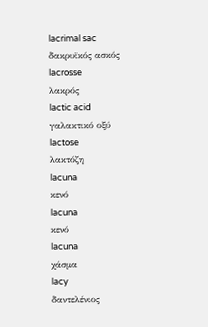lacrimal sac
δακρυϊκός ασκός
lacrosse
λακρός
lactic acid
γαλακτικό οξύ
lactose
λακτόζη
lacuna
κενό
lacuna
κενό
lacuna
χάσμα
lacy
δαντελένιος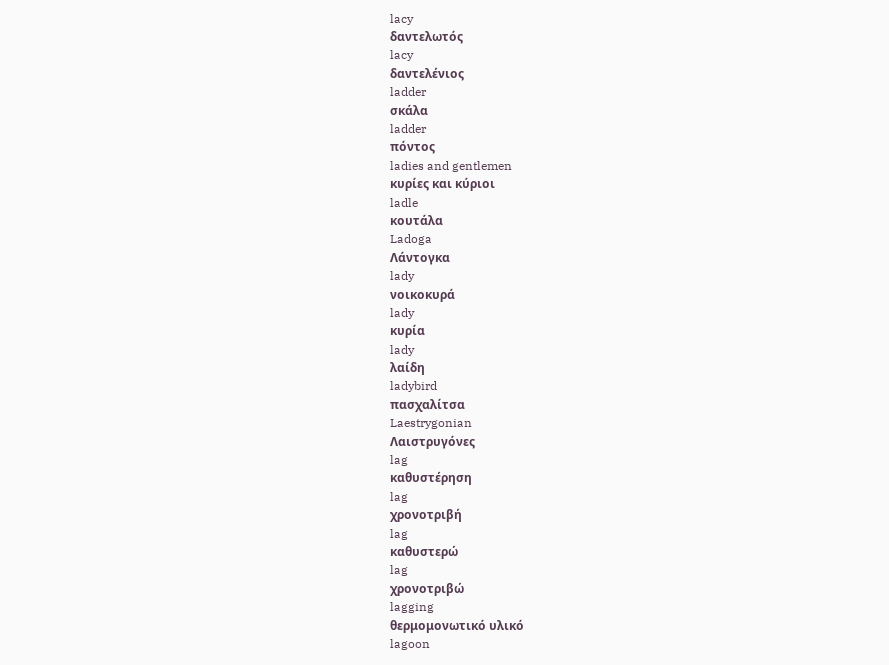lacy
δαντελωτός
lacy
δαντελένιος
ladder
σκάλα
ladder
πόντος
ladies and gentlemen
κυρίες και κύριοι
ladle
κουτάλα
Ladoga
Λάντογκα
lady
νοικοκυρά
lady
κυρία
lady
λαίδη
ladybird
πασχαλίτσα
Laestrygonian
Λαιστρυγόνες
lag
καθυστέρηση
lag
χρονοτριβή
lag
καθυστερώ
lag
χρονοτριβώ
lagging
θερμομονωτικό υλικό
lagoon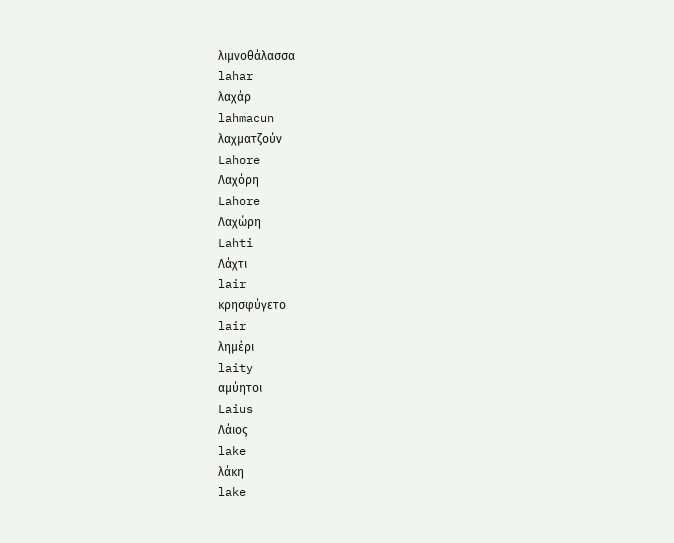λιμνοθάλασσα
lahar
λαχάρ
lahmacun
λαχματζούν
Lahore
Λαχόρη
Lahore
Λαχώρη
Lahti
Λάχτι
lair
κρησφύγετο
lair
λημέρι
laity
αμύητοι
Laius
Λάιος
lake
λάκη
lake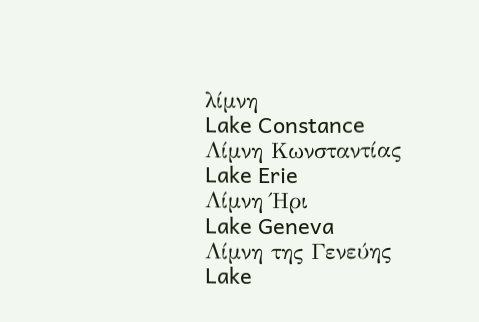λίμνη
Lake Constance
Λίμνη Κωνσταντίας
Lake Erie
Λίμνη Ήρι
Lake Geneva
Λίμνη της Γενεύης
Lake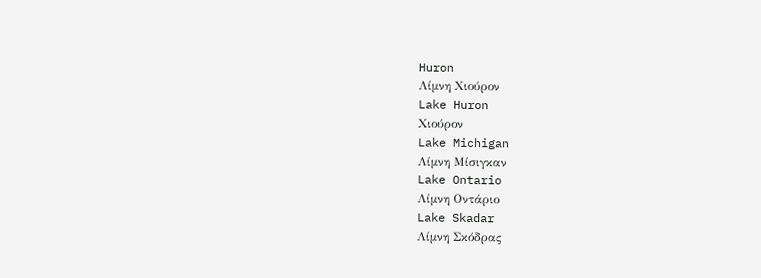Huron
Λίμνη Χιούρον
Lake Huron
Χιούρον
Lake Michigan
Λίμνη Μίσιγκαν
Lake Ontario
Λίμνη Οντάριο
Lake Skadar
Λίμνη Σκόδρας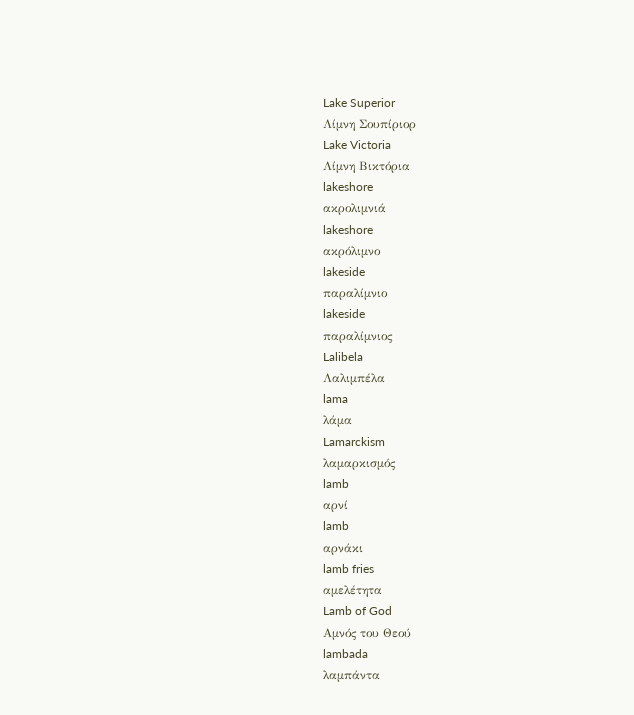Lake Superior
Λίμνη Σουπίριορ
Lake Victoria
Λίμνη Βικτόρια
lakeshore
ακρολιμνιά
lakeshore
ακρόλιμνο
lakeside
παραλίμνιο
lakeside
παραλίμνιος
Lalibela
Λαλιμπέλα
lama
λάμα
Lamarckism
λαμαρκισμός
lamb
αρνί
lamb
αρνάκι
lamb fries
αμελέτητα
Lamb of God
Αμνός του Θεού
lambada
λαμπάντα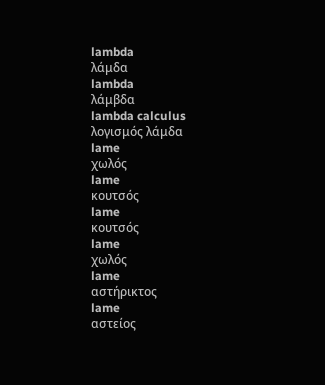lambda
λάμδα
lambda
λάμβδα
lambda calculus
λογισμός λάμδα
lame
χωλός
lame
κουτσός
lame
κουτσός
lame
χωλός
lame
αστήρικτος
lame
αστείος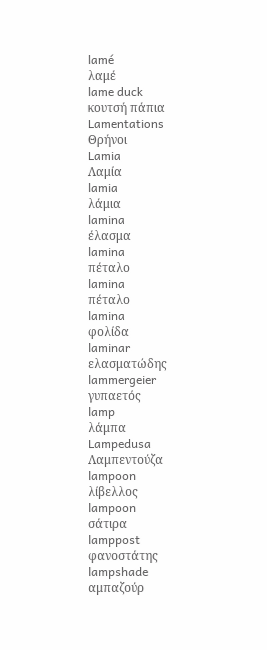lamé
λαμέ
lame duck
κουτσή πάπια
Lamentations
Θρήνοι
Lamia
Λαμία
lamia
λάμια
lamina
έλασμα
lamina
πέταλο
lamina
πέταλο
lamina
φολίδα
laminar
ελασματώδης
lammergeier
γυπαετός
lamp
λάμπα
Lampedusa
Λαμπεντούζα
lampoon
λίβελλος
lampoon
σάτιρα
lamppost
φανοστάτης
lampshade
αμπαζούρ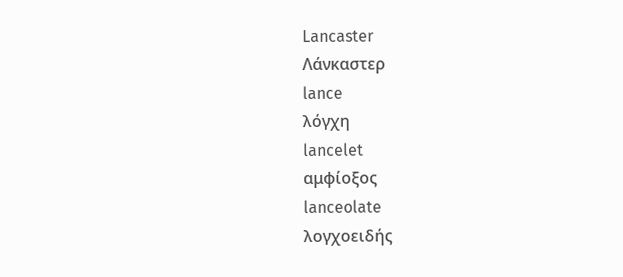Lancaster
Λάνκαστερ
lance
λόγχη
lancelet
αμφίοξος
lanceolate
λογχοειδής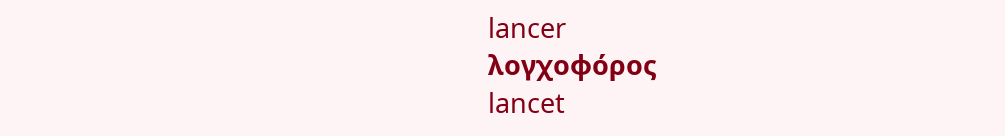lancer
λογχοφόρος
lancet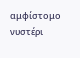αμφίστομο νυστέρι